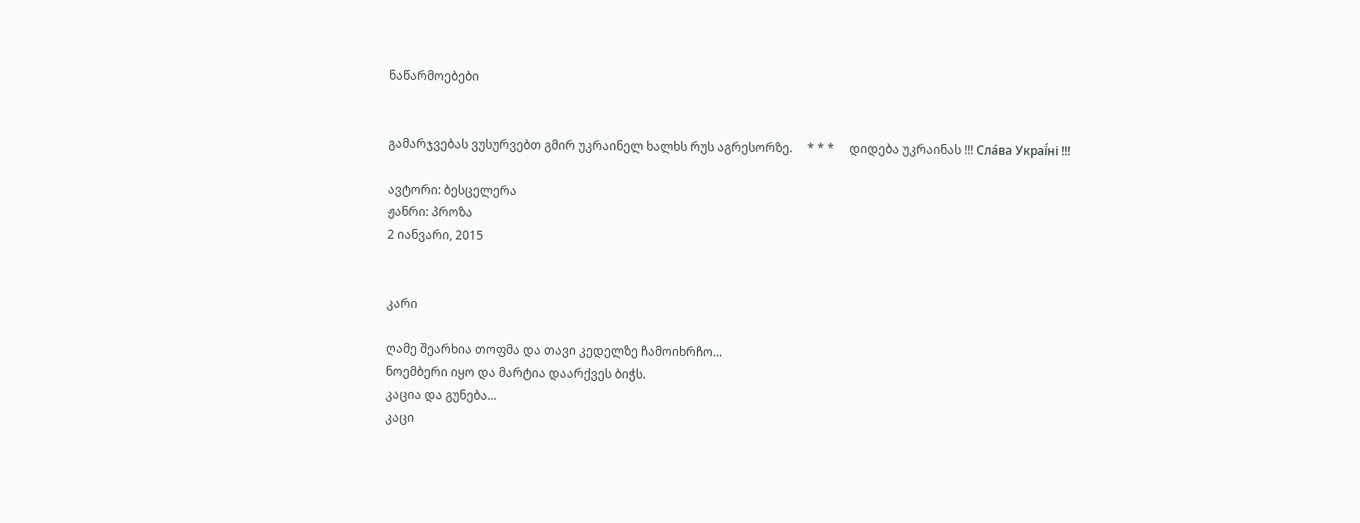ნაწარმოებები


გამარჯვებას ვუსურვებთ გმირ უკრაინელ ხალხს რუს აგრესორზე.     * * *     დიდება უკრაინას !!! Сла́ва Украї́ні !!!

ავტორი: ბესცელერა
ჟანრი: პროზა
2 იანვარი, 2015


კარი

ღამე შეარხია თოფმა და თავი კედელზე ჩამოიხრჩო...
ნოემბერი იყო და მარტია დაარქვეს ბიჭს.
კაცია და გუნება...
კაცი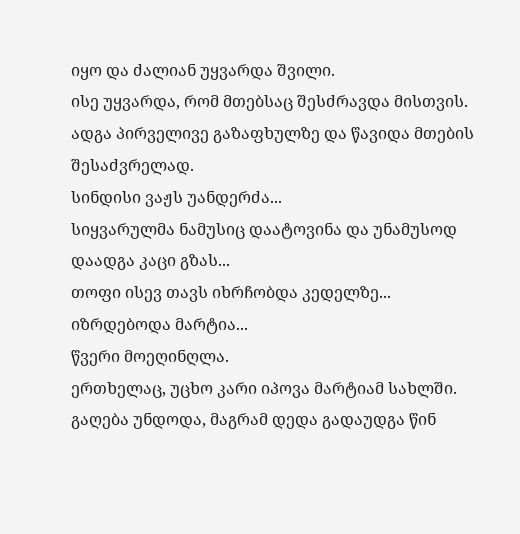იყო და ძალიან უყვარდა შვილი.
ისე უყვარდა, რომ მთებსაც შესძრავდა მისთვის.
ადგა პირველივე გაზაფხულზე და წავიდა მთების შესაძვრელად.
სინდისი ვაჟს უანდერძა...
სიყვარულმა ნამუსიც დაატოვინა და უნამუსოდ დაადგა კაცი გზას...
თოფი ისევ თავს იხრჩობდა კედელზე...
იზრდებოდა მარტია...
წვერი მოეღინღლა.
ერთხელაც, უცხო კარი იპოვა მარტიამ სახლში.
გაღება უნდოდა, მაგრამ დედა გადაუდგა წინ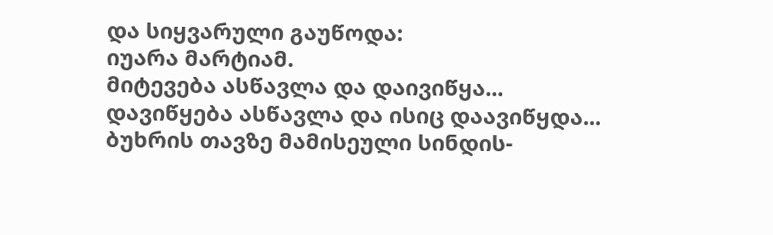და სიყვარული გაუწოდა:
იუარა მარტიამ.
მიტევება ასწავლა და დაივიწყა...
დავიწყება ასწავლა და ისიც დაავიწყდა...
ბუხრის თავზე მამისეული სინდის-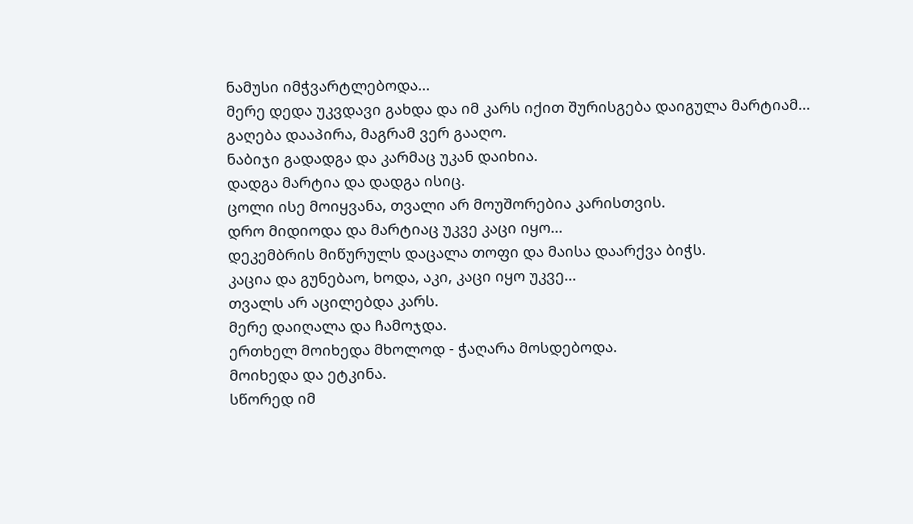ნამუსი იმჭვარტლებოდა...
მერე დედა უკვდავი გახდა და იმ კარს იქით შურისგება დაიგულა მარტიამ...
გაღება დააპირა, მაგრამ ვერ გააღო.
ნაბიჯი გადადგა და კარმაც უკან დაიხია.
დადგა მარტია და დადგა ისიც.
ცოლი ისე მოიყვანა, თვალი არ მოუშორებია კარისთვის.
დრო მიდიოდა და მარტიაც უკვე კაცი იყო...
დეკემბრის მიწურულს დაცალა თოფი და მაისა დაარქვა ბიჭს.
კაცია და გუნებაო, ხოდა, აკი, კაცი იყო უკვე...
თვალს არ აცილებდა კარს.
მერე დაიღალა და ჩამოჯდა.
ერთხელ მოიხედა მხოლოდ - ჭაღარა მოსდებოდა.
მოიხედა და ეტკინა.
სწორედ იმ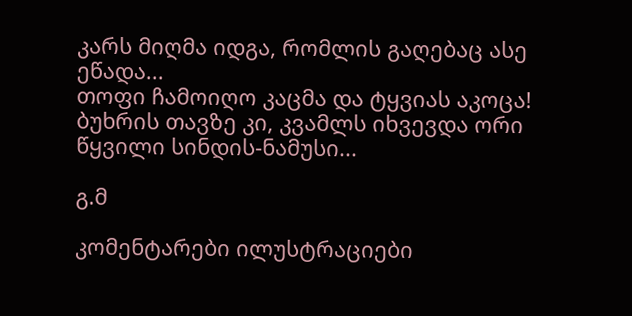კარს მიღმა იდგა, რომლის გაღებაც ასე ეწადა...
თოფი ჩამოიღო კაცმა და ტყვიას აკოცა!
ბუხრის თავზე კი, კვამლს იხვევდა ორი წყვილი სინდის-ნამუსი...

გ.მ

კომენტარები ილუსტრაციები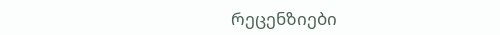რეცენზიები